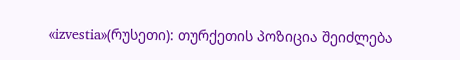«izvestia»(რუსეთი): თურქეთის პოზიცია შეიძლება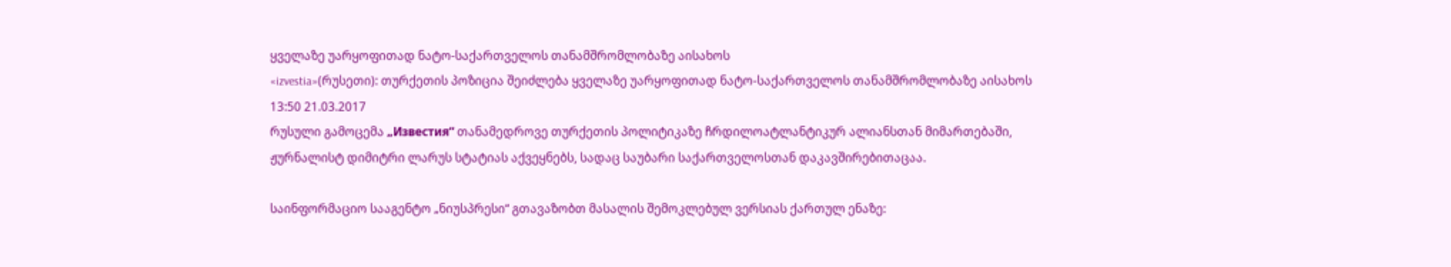ყველაზე უარყოფითად ნატო-საქართველოს თანამშრომლობაზე აისახოს
«izvestia»(რუსეთი): თურქეთის პოზიცია შეიძლება ყველაზე უარყოფითად ნატო-საქართველოს თანამშრომლობაზე აისახოს
13:50 21.03.2017
რუსული გამოცემა „Известия“ თანამედროვე თურქეთის პოლიტიკაზე ჩრდილოატლანტიკურ ალიანსთან მიმართებაში, ჟურნალისტ დიმიტრი ლარუს სტატიას აქვეყნებს, სადაც საუბარი საქართველოსთან დაკავშირებითაცაა.

საინფორმაციო სააგენტო „ნიუსპრესი“ გთავაზობთ მასალის შემოკლებულ ვერსიას ქართულ ენაზე: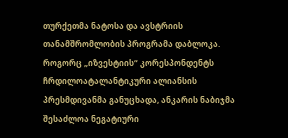თურქეთმა ნატოსა და ავსტრიის თანამშრომლობის პროგრამა დაბლოკა. როგორც „იზვესტიის“ კორესპონდენტს ჩრდილოატალანტიკური ალიანსის პრესმდივანმა განუცხადა, ანკარის ნაბიჯმა შესაძლოა ნეგატიური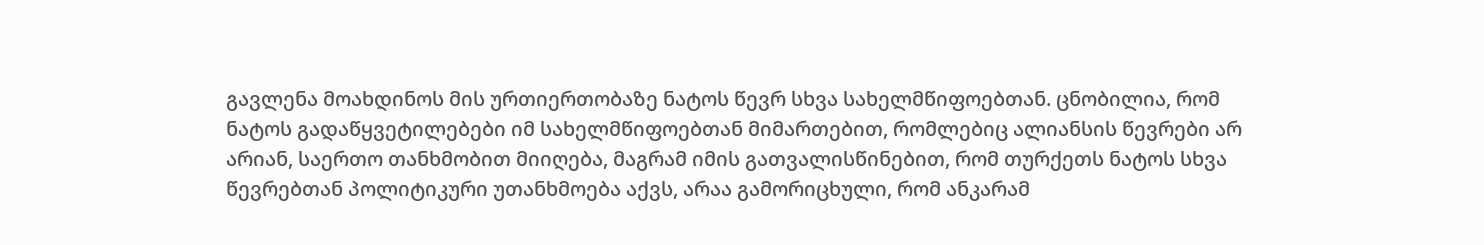გავლენა მოახდინოს მის ურთიერთობაზე ნატოს წევრ სხვა სახელმწიფოებთან. ცნობილია, რომ ნატოს გადაწყვეტილებები იმ სახელმწიფოებთან მიმართებით, რომლებიც ალიანსის წევრები არ არიან, საერთო თანხმობით მიიღება, მაგრამ იმის გათვალისწინებით, რომ თურქეთს ნატოს სხვა წევრებთან პოლიტიკური უთანხმოება აქვს, არაა გამორიცხული, რომ ანკარამ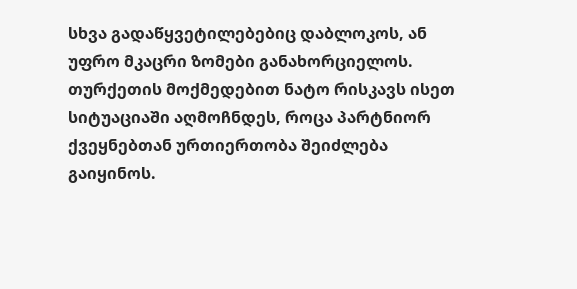სხვა გადაწყვეტილებებიც დაბლოკოს, ან უფრო მკაცრი ზომები განახორციელოს. თურქეთის მოქმედებით ნატო რისკავს ისეთ სიტუაციაში აღმოჩნდეს, როცა პარტნიორ ქვეყნებთან ურთიერთობა შეიძლება გაიყინოს.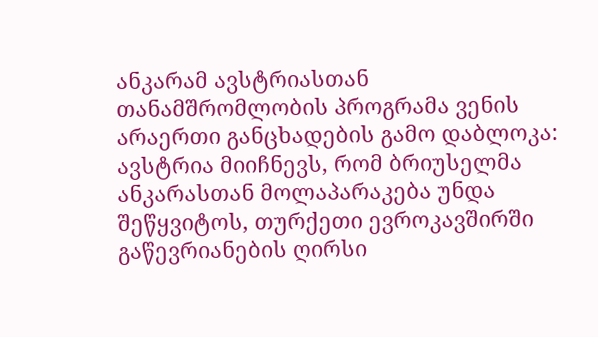ანკარამ ავსტრიასთან თანამშრომლობის პროგრამა ვენის არაერთი განცხადების გამო დაბლოკა: ავსტრია მიიჩნევს, რომ ბრიუსელმა ანკარასთან მოლაპარაკება უნდა შეწყვიტოს, თურქეთი ევროკავშირში გაწევრიანების ღირსი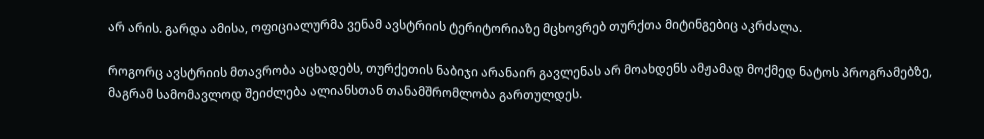არ არის. გარდა ამისა, ოფიციალურმა ვენამ ავსტრიის ტერიტორიაზე მცხოვრებ თურქთა მიტინგებიც აკრძალა.

როგორც ავსტრიის მთავრობა აცხადებს, თურქეთის ნაბიჯი არანაირ გავლენას არ მოახდენს ამჟამად მოქმედ ნატოს პროგრამებზე, მაგრამ სამომავლოდ შეიძლება ალიანსთან თანამშრომლობა გართულდეს.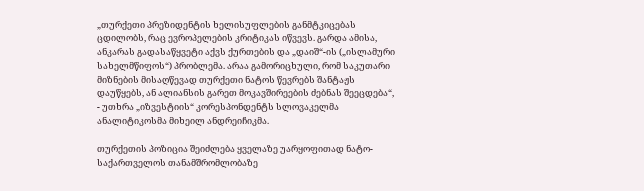„თურქეთი პრეზიდენტის ხელისუფლების განმტკიცებას ცდილობს, რაც ევროპელების კრიტიკას იწვევს. გარდა ამისა, ანკარას გადასაწყვეტი აქვს ქურთების და „დაიშ“-ის („ისლამური სახელმწიფოს“) პრობლემა. არაა გამორიცხული, რომ საკუთარი მიზნების მისაღწევად თურქეთი ნატოს წევრებს შანტაჟს დაუწყებს, ან ალიანსის გარეთ მოკავშირეების ძებნას შეეცდება“, - უთხრა „იზვესტიის“ კორესპონდენტს სლოვაკელმა ანალიტიკოსმა მიხეილ ანდრეიჩიკმა.

თურქეთის პოზიცია შეიძლება ყველაზე უარყოფითად ნატო-საქართველოს თანამშრომლობაზე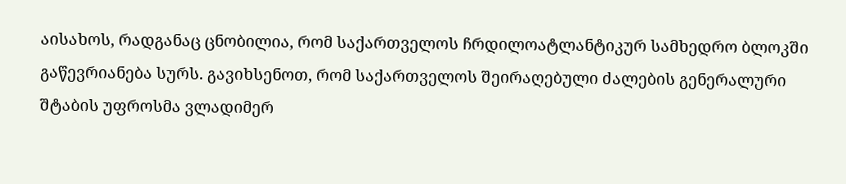აისახოს, რადგანაც ცნობილია, რომ საქართველოს ჩრდილოატლანტიკურ სამხედრო ბლოკში გაწევრიანება სურს. გავიხსენოთ, რომ საქართველოს შეირაღებული ძალების გენერალური შტაბის უფროსმა ვლადიმერ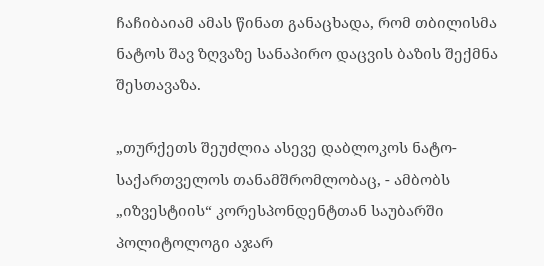ჩაჩიბაიამ ამას წინათ განაცხადა, რომ თბილისმა ნატოს შავ ზღვაზე სანაპირო დაცვის ბაზის შექმნა შესთავაზა.

„თურქეთს შეუძლია ასევე დაბლოკოს ნატო-საქართველოს თანამშრომლობაც, - ამბობს „იზვესტიის“ კორესპონდენტთან საუბარში პოლიტოლოგი აჯარ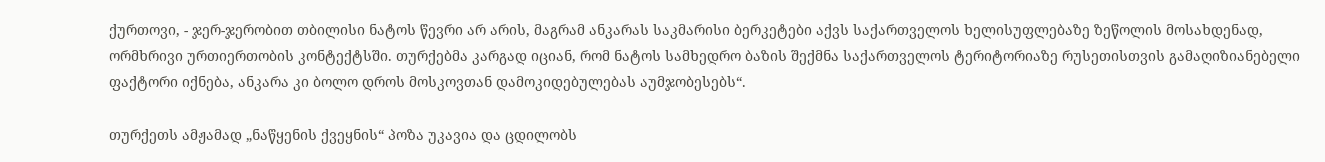ქურთოვი, - ჯერ-ჯერობით თბილისი ნატოს წევრი არ არის, მაგრამ ანკარას საკმარისი ბერკეტები აქვს საქართველოს ხელისუფლებაზე ზეწოლის მოსახდენად, ორმხრივი ურთიერთობის კონტექტსში. თურქებმა კარგად იციან, რომ ნატოს სამხედრო ბაზის შექმნა საქართველოს ტერიტორიაზე რუსეთისთვის გამაღიზიანებელი ფაქტორი იქნება, ანკარა კი ბოლო დროს მოსკოვთან დამოკიდებულებას აუმჯობესებს“.

თურქეთს ამჟამად „ნაწყენის ქვეყნის“ პოზა უკავია და ცდილობს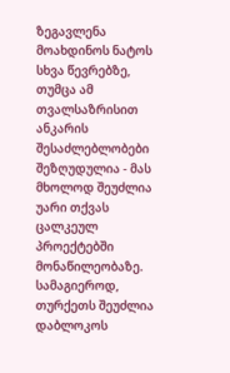ზეგავლენა მოახდინოს ნატოს სხვა წევრებზე, თუმცა ამ თვალსაზრისით ანკარის შესაძლებლობები შეზღუდულია - მას მხოლოდ შეუძლია უარი თქვას ცალკეულ პროექტებში მონაწილეობაზე. სამაგიეროდ, თურქეთს შეუძლია დაბლოკოს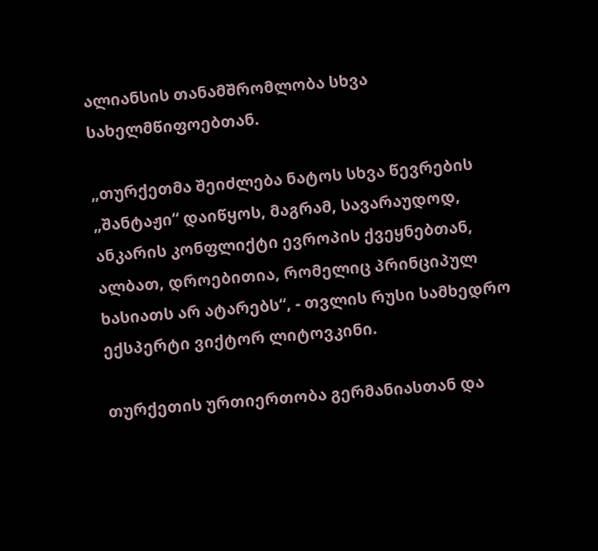ალიანსის თანამშრომლობა სხვა სახელმწიფოებთან.

„თურქეთმა შეიძლება ნატოს სხვა წევრების „შანტაჟი“ დაიწყოს, მაგრამ, სავარაუდოდ, ანკარის კონფლიქტი ევროპის ქვეყნებთან, ალბათ, დროებითია, რომელიც პრინციპულ ხასიათს არ ატარებს“, - თვლის რუსი სამხედრო ექსპერტი ვიქტორ ლიტოვკინი.

თურქეთის ურთიერთობა გერმანიასთან და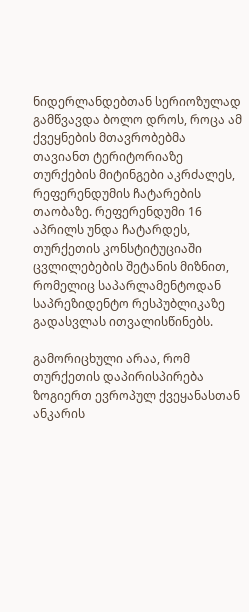ნიდერლანდებთან სერიოზულად გამწვავდა ბოლო დროს, როცა ამ ქვეყნების მთავრობებმა თავიანთ ტერიტორიაზე თურქების მიტინგები აკრძალეს, რეფერენდუმის ჩატარების თაობაზე. რეფერენდუმი 16 აპრილს უნდა ჩატარდეს, თურქეთის კონსტიტუციაში ცვლილებების შეტანის მიზნით, რომელიც საპარლამენტოდან საპრეზიდენტო რესპუბლიკაზე გადასვლას ითვალისწინებს.

გამორიცხული არაა, რომ თურქეთის დაპირისპირება ზოგიერთ ევროპულ ქვეყანასთან ანკარის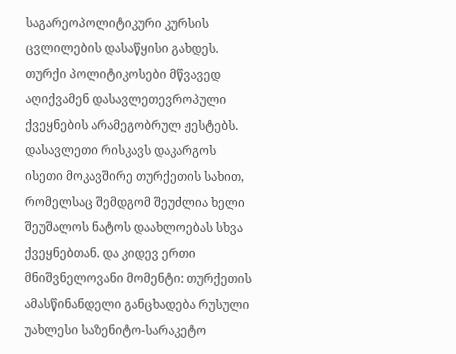საგარეოპოლიტიკური კურსის ცვლილების დასაწყისი გახდეს. თურქი პოლიტიკოსები მწვავედ აღიქვამენ დასავლეთევროპული ქვეყნების არამეგობრულ ჟესტებს. დასავლეთი რისკავს დაკარგოს ისეთი მოკავშირე თურქეთის სახით, რომელსაც შემდგომ შეუძლია ხელი შეუშალოს ნატოს დაახლოებას სხვა ქვეყნებთან. და კიდევ ერთი მნიშვნელოვანი მომენტი: თურქეთის ამასწინანდელი განცხადება რუსული უახლესი საზენიტო-სარაკეტო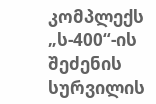კომპლექს „ს-400“-ის შეძენის სურვილის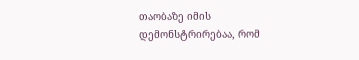თაობაზე იმის დემონსტრირებაა, რომ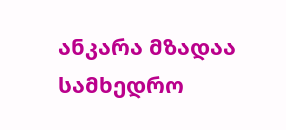ანკარა მზადაა სამხედრო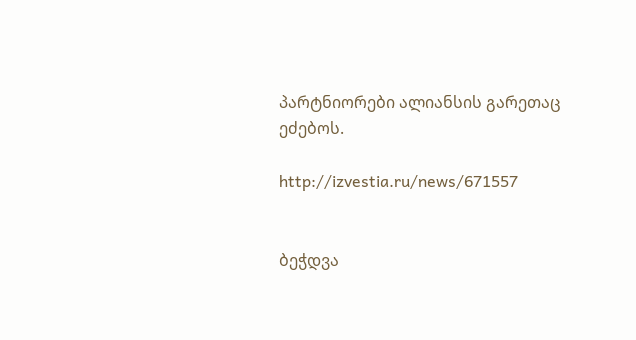პარტნიორები ალიანსის გარეთაც ეძებოს.

http://izvestia.ru/news/671557


ბეჭდვა